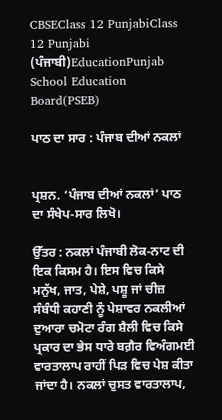CBSEClass 12 PunjabiClass 12 Punjabi (ਪੰਜਾਬੀ)EducationPunjab School Education Board(PSEB)

ਪਾਠ ਦਾ ਸਾਰ : ਪੰਜਾਬ ਦੀਆਂ ਨਕਲਾਂ


ਪ੍ਰਸ਼ਨ. ‘ਪੰਜਾਬ ਦੀਆਂ ਨਕਲਾਂ’ ਪਾਠ ਦਾ ਸੰਖੇਪ-ਸਾਰ ਲਿਖੋ।

ਉੱਤਰ : ਨਕਲਾਂ ਪੰਜਾਬੀ ਲੋਕ-ਨਾਟ ਦੀ ਇਕ ਕਿਸਮ ਹੈ। ਇਸ ਵਿਚ ਕਿਸੇ ਮਨੁੱਖ, ਜਾਤ, ਪੇਸ਼ੇ, ਪਸ਼ੂ ਜਾਂ ਚੀਜ਼ ਸੰਬੰਧੀ ਕਹਾਣੀ ਨੂੰ ਪੇਸ਼ਾਵਰ ਨਕਲੀਆਂ ਦੁਆਰਾ ਚਮੋਟਾ ਰੰਗ ਸ਼ੈਲੀ ਵਿਚ ਕਿਸੇ ਪ੍ਰਕਾਰ ਦਾ ਭੇਸ ਧਾਰੇ ਬਗ਼ੈਰ ਵਿਅੰਗਮਈ ਵਾਰਤਾਲਾਪ ਰਾਹੀਂ ਪਿੜ ਵਿਚ ਪੇਸ਼ ਕੀਤਾ ਜਾਂਦਾ ਹੈ। ਨਕਲਾਂ ਚੁਸਤ ਵਾਰਤਾਲਾਪ,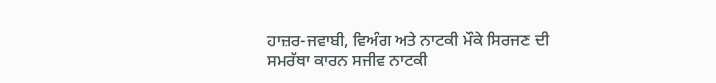ਹਾਜ਼ਰ-ਜਵਾਬੀ, ਵਿਅੰਗ ਅਤੇ ਨਾਟਕੀ ਮੌਕੇ ਸਿਰਜਣ ਦੀ ਸਮਰੱਥਾ ਕਾਰਨ ਸਜੀਵ ਨਾਟਕੀ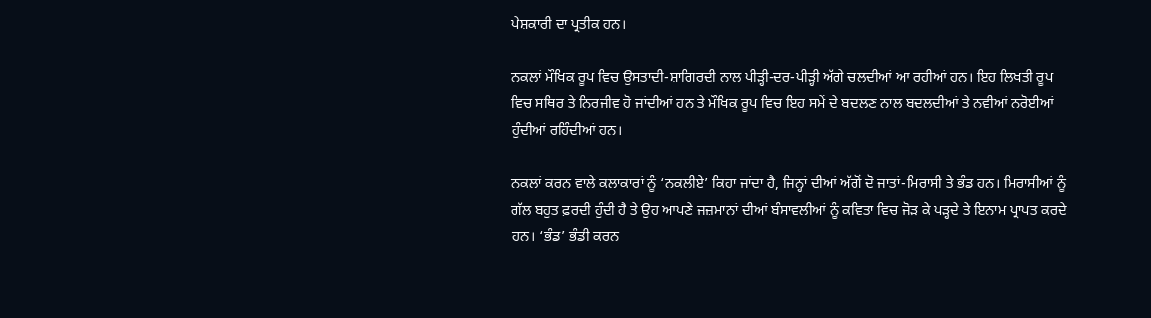ਪੇਸ਼ਕਾਰੀ ਦਾ ਪ੍ਰਤੀਕ ਹਨ।

ਨਕਲਾਂ ਮੌਖਿਕ ਰੂਪ ਵਿਚ ਉਸਤਾਦੀ-ਸ਼ਾਗਿਰਦੀ ਨਾਲ ਪੀੜ੍ਹੀ-ਦਰ-ਪੀੜ੍ਹੀ ਅੱਗੇ ਚਲਦੀਆਂ ਆ ਰਹੀਆਂ ਹਨ। ਇਹ ਲਿਖਤੀ ਰੂਪ ਵਿਚ ਸਥਿਰ ਤੇ ਨਿਰਜੀਵ ਹੋ ਜਾਂਦੀਆਂ ਹਨ ਤੇ ਮੌਖਿਕ ਰੂਪ ਵਿਚ ਇਹ ਸਮੇਂ ਦੇ ਬਦਲਣ ਨਾਲ ਬਦਲਦੀਆਂ ਤੇ ਨਵੀਆਂ ਨਰੋਈਆਂ ਹੁੰਦੀਆਂ ਰਹਿੰਦੀਆਂ ਹਨ।

ਨਕਲਾਂ ਕਰਨ ਵਾਲੇ ਕਲਾਕਾਰਾਂ ਨੂੰ ‘ਨਕਲੀਏ’ ਕਿਹਾ ਜਾਂਦਾ ਹੈ, ਜਿਨ੍ਹਾਂ ਦੀਆਂ ਅੱਗੋਂ ਦੋ ਜਾਤਾਂ-ਮਿਰਾਸੀ ਤੇ ਭੰਡ ਹਨ। ਮਿਰਾਸੀਆਂ ਨੂੰ ਗੱਲ ਬਹੁਤ ਫ਼ਰਦੀ ਹੁੰਦੀ ਹੈ ਤੇ ਉਹ ਆਪਣੇ ਜਜ਼ਮਾਨਾਂ ਦੀਆਂ ਬੰਸਾਵਲੀਆਂ ਨੂੰ ਕਵਿਤਾ ਵਿਚ ਜੋੜ ਕੇ ਪੜ੍ਹਦੇ ਤੇ ਇਨਾਮ ਪ੍ਰਾਪਤ ਕਰਦੇ ਹਨ। ‘ਭੰਡ’ ਭੰਡੀ ਕਰਨ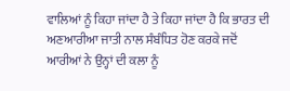ਵਾਲਿਆਂ ਨੂੰ ਕਿਹਾ ਜਾਂਦਾ ਹੈ ਤੇ ਕਿਹਾ ਜਾਂਦਾ ਹੈ ਕਿ ਭਾਰਤ ਦੀ ਅਣਆਰੀਆ ਜਾਤੀ ਨਾਲ ਸੰਬੰਧਿਤ ਹੋਣ ਕਰਕੇ ਜਦੋਂ ਆਰੀਆਂ ਨੇ ਉਨ੍ਹਾਂ ਦੀ ਕਲਾ ਨੂੰ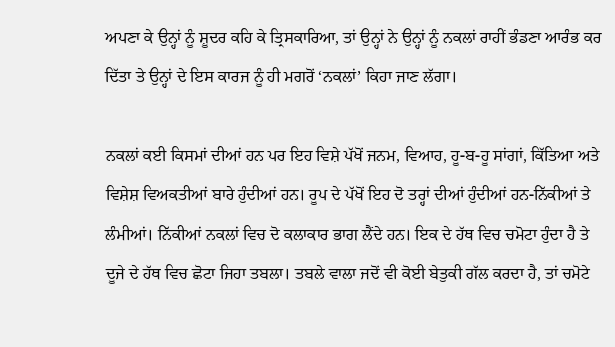ਅਪਣਾ ਕੇ ਉਨ੍ਹਾਂ ਨੂੰ ਸ਼ੂਦਰ ਕਹਿ ਕੇ ਤ੍ਰਿਸਕਾਰਿਆ, ਤਾਂ ਉਨ੍ਹਾਂ ਨੇ ਉਨ੍ਹਾਂ ਨੂੰ ਨਕਲਾਂ ਰਾਹੀਂ ਭੰਡਣਾ ਆਰੰਭ ਕਰ ਦਿੱਤਾ ਤੇ ਉਨ੍ਹਾਂ ਦੇ ਇਸ ਕਾਰਜ ਨੂੰ ਹੀ ਮਗਰੋਂ ‘ਨਕਲਾਂ’ ਕਿਹਾ ਜਾਣ ਲੱਗਾ।

ਨਕਲਾਂ ਕਈ ਕਿਸਮਾਂ ਦੀਆਂ ਹਨ ਪਰ ਇਹ ਵਿਸ਼ੇ ਪੱਖੋਂ ਜਨਮ, ਵਿਆਹ, ਹੂ-ਬ-ਹੂ ਸਾਂਗਾਂ, ਕਿੱਤਿਆ ਅਤੇ ਵਿਸ਼ੇਸ਼ ਵਿਅਕਤੀਆਂ ਬਾਰੇ ਹੁੰਦੀਆਂ ਹਨ। ਰੂਪ ਦੇ ਪੱਖੋਂ ਇਹ ਦੋ ਤਰ੍ਹਾਂ ਦੀਆਂ ਹੁੰਦੀਆਂ ਹਨ-ਨਿੱਕੀਆਂ ਤੇ ਲੰਮੀਆਂ। ਨਿੱਕੀਆਂ ਨਕਲਾਂ ਵਿਚ ਦੋ ਕਲਾਕਾਰ ਭਾਗ ਲੈਂਦੇ ਹਨ। ਇਕ ਦੇ ਹੱਥ ਵਿਚ ਚਮੋਟਾ ਹੁੰਦਾ ਹੈ ਤੇ ਦੂਜੇ ਦੇ ਹੱਥ ਵਿਚ ਛੋਟਾ ਜਿਹਾ ਤਬਲਾ। ਤਬਲੇ ਵਾਲਾ ਜਦੋਂ ਵੀ ਕੋਈ ਬੇਤੁਕੀ ਗੱਲ ਕਰਦਾ ਹੈ, ਤਾਂ ਚਮੋਟੇ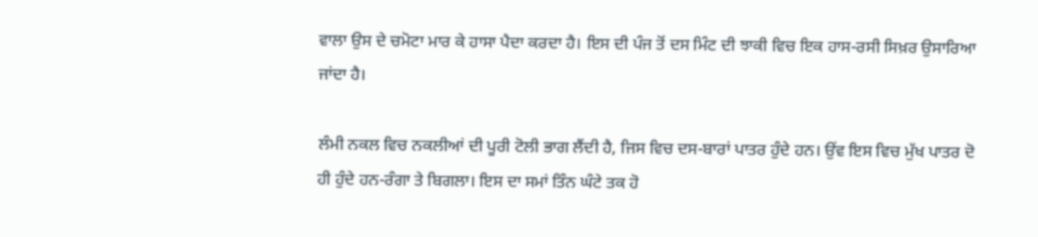ਵਾਲਾ ਉਸ ਦੇ ਚਮੋਟਾ ਮਾਰ ਕੇ ਹਾਸਾ ਪੈਦਾ ਕਰਦਾ ਹੈ। ਇਸ ਦੀ ਪੰਜ ਤੋਂ ਦਸ ਮਿੰਟ ਦੀ ਝਾਕੀ ਵਿਚ ਇਕ ਹਾਸ-ਰਸੀ ਸਿਖ਼ਰ ਉਸਾਰਿਆ ਜਾਂਦਾ ਹੈ।

ਲੰਮੀ ਨਕਲ ਵਿਚ ਨਕਲੀਆਂ ਦੀ ਪੂਰੀ ਟੋਲੀ ਭਾਗ ਲੈਂਦੀ ਹੈ, ਜਿਸ ਵਿਚ ਦਸ-ਬਾਰਾਂ ਪਾਤਰ ਹੁੰਦੇ ਹਨ। ਉਂਵ ਇਸ ਵਿਚ ਮੁੱਖ ਪਾਤਰ ਦੋ ਹੀ ਹੁੰਦੇ ਹਨ-ਰੰਗਾ ਤੇ ਬਿਗਲਾ। ਇਸ ਦਾ ਸਮਾਂ ਤਿੰਨ ਘੰਟੇ ਤਕ ਹੋ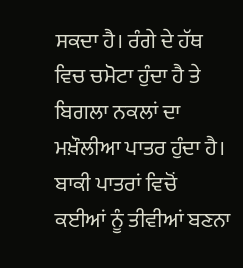ਸਕਦਾ ਹੈ। ਰੰਗੇ ਦੇ ਹੱਥ ਵਿਚ ਚਮੋਟਾ ਹੁੰਦਾ ਹੈ ਤੇ ਬਿਗਲਾ ਨਕਲਾਂ ਦਾ ਮਖ਼ੌਲੀਆ ਪਾਤਰ ਹੁੰਦਾ ਹੈ। ਬਾਕੀ ਪਾਤਰਾਂ ਵਿਚੋਂ ਕਈਆਂ ਨੂੰ ਤੀਵੀਆਂ ਬਣਨਾ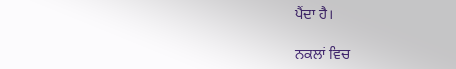ਪੈਂਦਾ ਹੈ।

ਨਕਲਾਂ ਵਿਚ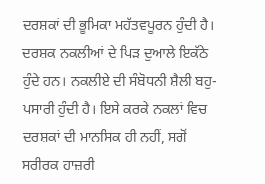ਦਰਸ਼ਕਾਂ ਦੀ ਭੂਮਿਕਾ ਮਹੱਤਵਪੂਰਨ ਹੁੰਦੀ ਹੈ। ਦਰਸ਼ਕ ਨਕਲੀਆਂ ਦੇ ਪਿੜ ਦੁਆਲੇ ਇਕੱਠੇ ਹੁੰਦੇ ਹਨ। ਨਕਲੀਏ ਦੀ ਸੰਬੋਧਨੀ ਸ਼ੈਲੀ ਬਹੁ-ਪਸਾਰੀ ਹੁੰਦੀ ਹੈ। ਇਸੇ ਕਰਕੇ ਨਕਲਾਂ ਵਿਚ ਦਰਸ਼ਕਾਂ ਦੀ ਮਾਨਸਿਕ ਹੀ ਨਹੀਂ, ਸਗੋਂ ਸਰੀਰਕ ਹਾਜ਼ਰੀ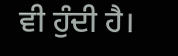ਵੀ ਹੁੰਦੀ ਹੈ।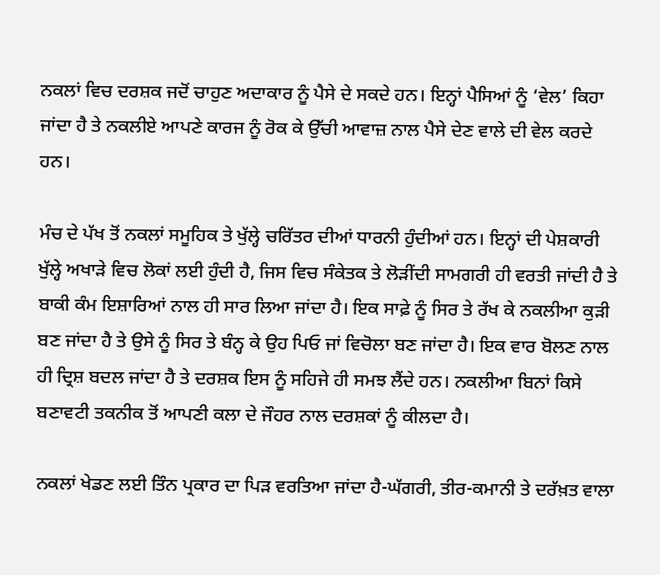ਨਕਲਾਂ ਵਿਚ ਦਰਸ਼ਕ ਜਦੋਂ ਚਾਹੁਣ ਅਦਾਕਾਰ ਨੂੰ ਪੈਸੇ ਦੇ ਸਕਦੇ ਹਨ। ਇਨ੍ਹਾਂ ਪੈਸਿਆਂ ਨੂੰ ‘ਵੇਲ’ ਕਿਹਾ ਜਾਂਦਾ ਹੈ ਤੇ ਨਕਲੀਏ ਆਪਣੇ ਕਾਰਜ ਨੂੰ ਰੋਕ ਕੇ ਉੱਚੀ ਆਵਾਜ਼ ਨਾਲ ਪੈਸੇ ਦੇਣ ਵਾਲੇ ਦੀ ਵੇਲ ਕਰਦੇ ਹਨ।

ਮੰਚ ਦੇ ਪੱਖ ਤੋਂ ਨਕਲਾਂ ਸਮੂਹਿਕ ਤੇ ਖੁੱਲ੍ਹੇ ਚਰਿੱਤਰ ਦੀਆਂ ਧਾਰਨੀ ਹੁੰਦੀਆਂ ਹਨ। ਇਨ੍ਹਾਂ ਦੀ ਪੇਸ਼ਕਾਰੀ ਖੁੱਲ੍ਹੇ ਅਖਾੜੇ ਵਿਚ ਲੋਕਾਂ ਲਈ ਹੁੰਦੀ ਹੈ, ਜਿਸ ਵਿਚ ਸੰਕੇਤਕ ਤੇ ਲੋੜੀਂਦੀ ਸਾਮਗਰੀ ਹੀ ਵਰਤੀ ਜਾਂਦੀ ਹੈ ਤੇ ਬਾਕੀ ਕੰਮ ਇਸ਼ਾਰਿਆਂ ਨਾਲ ਹੀ ਸਾਰ ਲਿਆ ਜਾਂਦਾ ਹੈ। ਇਕ ਸਾਫ਼ੇ ਨੂੰ ਸਿਰ ਤੇ ਰੱਖ ਕੇ ਨਕਲੀਆ ਕੁੜੀ ਬਣ ਜਾਂਦਾ ਹੈ ਤੇ ਉਸੇ ਨੂੰ ਸਿਰ ਤੇ ਬੰਨ੍ਹ ਕੇ ਉਹ ਪਿਓ ਜਾਂ ਵਿਚੋਲਾ ਬਣ ਜਾਂਦਾ ਹੈ। ਇਕ ਵਾਰ ਬੋਲਣ ਨਾਲ ਹੀ ਦ੍ਰਿਸ਼ ਬਦਲ ਜਾਂਦਾ ਹੈ ਤੇ ਦਰਸ਼ਕ ਇਸ ਨੂੰ ਸਹਿਜੇ ਹੀ ਸਮਝ ਲੈਂਦੇ ਹਨ। ਨਕਲੀਆ ਬਿਨਾਂ ਕਿਸੇ ਬਣਾਵਟੀ ਤਕਨੀਕ ਤੋਂ ਆਪਣੀ ਕਲਾ ਦੇ ਜੌਹਰ ਨਾਲ ਦਰਸ਼ਕਾਂ ਨੂੰ ਕੀਲਦਾ ਹੈ।

ਨਕਲਾਂ ਖੇਡਣ ਲਈ ਤਿੰਨ ਪ੍ਰਕਾਰ ਦਾ ਪਿੜ ਵਰਤਿਆ ਜਾਂਦਾ ਹੈ-ਘੱਗਰੀ, ਤੀਰ-ਕਮਾਨੀ ਤੇ ਦਰੱਖ਼ਤ ਵਾਲਾ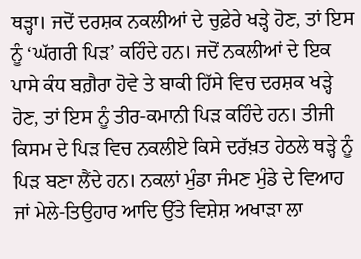ਥੜ੍ਹਾ। ਜਦੋਂ ਦਰਸ਼ਕ ਨਕਲੀਆਂ ਦੇ ਚੁਫ਼ੇਰੇ ਖੜ੍ਹੇ ਹੋਣ, ਤਾਂ ਇਸ ਨੂੰ ‘ਘੱਗਰੀ ਪਿੜ’ ਕਹਿੰਦੇ ਹਨ। ਜਦੋਂ ਨਕਲੀਆਂ ਦੇ ਇਕ ਪਾਸੇ ਕੰਧ ਬਗ਼ੈਰਾ ਹੋਵੇ ਤੇ ਬਾਕੀ ਹਿੱਸੇ ਵਿਚ ਦਰਸ਼ਕ ਖੜ੍ਹੇ ਹੋਣ, ਤਾਂ ਇਸ ਨੂੰ ਤੀਰ-ਕਮਾਨੀ ਪਿੜ ਕਹਿੰਦੇ ਹਨ। ਤੀਜੀ ਕਿਸਮ ਦੇ ਪਿੜ ਵਿਚ ਨਕਲੀਏ ਕਿਸੇ ਦਰੱਖ਼ਤ ਹੇਠਲੇ ਥੜ੍ਹੇ ਨੂੰ ਪਿੜ ਬਣਾ ਲੈਂਦੇ ਹਨ। ਨਕਲਾਂ ਮੁੰਡਾ ਜੰਮਣ ਮੁੰਡੇ ਦੇ ਵਿਆਹ ਜਾਂ ਮੇਲੇ-ਤਿਉਹਾਰ ਆਦਿ ਉੱਤੇ ਵਿਸ਼ੇਸ਼ ਅਖਾੜਾ ਲਾ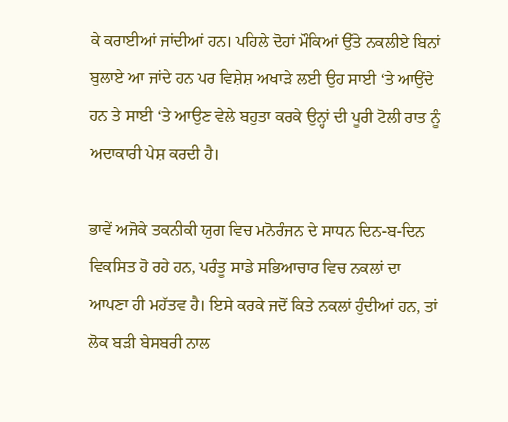ਕੇ ਕਰਾਈਆਂ ਜਾਂਦੀਆਂ ਹਨ। ਪਹਿਲੇ ਦੋਹਾਂ ਮੌਕਿਆਂ ਉੱਤੇ ਨਕਲੀਏ ਬਿਨਾਂ ਬੁਲਾਏ ਆ ਜਾਂਦੇ ਹਨ ਪਰ ਵਿਸ਼ੇਸ਼ ਅਖਾੜੇ ਲਈ ਉਹ ਸਾਈ ‘ਤੇ ਆਉਂਦੇ ਹਨ ਤੇ ਸਾਈ ‘ਤੇ ਆਉਣ ਵੇਲੇ ਬਹੁਤਾ ਕਰਕੇ ਉਨ੍ਹਾਂ ਦੀ ਪੂਰੀ ਟੋਲੀ ਰਾਤ ਨੂੰ ਅਦਾਕਾਰੀ ਪੇਸ਼ ਕਰਦੀ ਹੈ।

ਭਾਵੇਂ ਅਜੋਕੇ ਤਕਨੀਕੀ ਯੁਗ ਵਿਚ ਮਨੋਰੰਜਨ ਦੇ ਸਾਧਨ ਦਿਨ-ਬ-ਦਿਨ ਵਿਕਸਿਤ ਹੋ ਰਹੇ ਹਨ, ਪਰੰਤੂ ਸਾਡੇ ਸਭਿਆਚਾਰ ਵਿਚ ਨਕਲਾਂ ਦਾ ਆਪਣਾ ਹੀ ਮਹੱਤਵ ਹੈ। ਇਸੇ ਕਰਕੇ ਜਦੋਂ ਕਿਤੇ ਨਕਲਾਂ ਹੁੰਦੀਆਂ ਹਨ, ਤਾਂ ਲੋਕ ਬੜੀ ਬੇਸਬਰੀ ਨਾਲ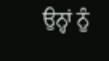ਉਨ੍ਹਾਂ ਨੂੰ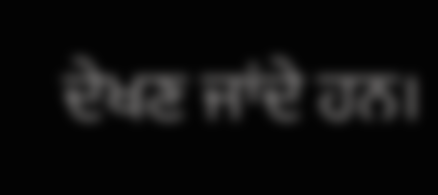ਦੇਖਣ ਜਾਂਦੇ ਹਨ।